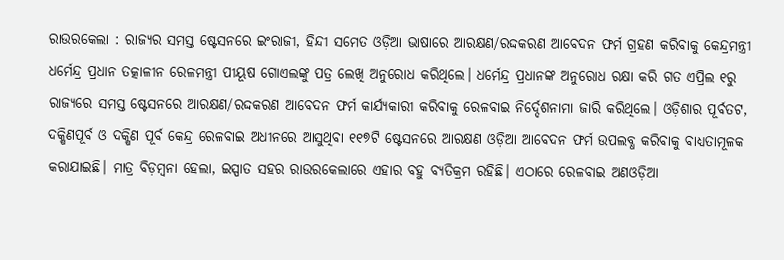ରାଉରକେଲା : ରାଜ୍ୟର ସମସ୍ତ ଷ୍ଟେସନରେ ଇଂରାଜୀ, ହିନ୍ଦୀ ସମେତ ଓଡ଼ିଆ ଭାଷାରେ ଆରକ୍ଷଣ/ରଦ୍ଦକରଣ ଆବେଦନ ଫର୍ମ ଗ୍ରହଣ କରିବାକୁ କେନ୍ଦ୍ରମନ୍ତ୍ରୀ ଧର୍ମେନ୍ଦ୍ର ପ୍ରଧାନ ତତ୍କାଳୀନ ରେଳମନ୍ତ୍ରୀ ପୀୟୂଷ ଗୋଏଲଙ୍କୁ ପତ୍ର ଲେଖି ଅନୁରୋଧ କରିଥିଲେ। ଧର୍ମେନ୍ଦ୍ର ପ୍ରଧାନଙ୍କ ଅନୁରୋଧ ରକ୍ଷା କରି ଗତ ଏପ୍ରିଲ ୧ରୁ ରାଜ୍ୟରେ ସମସ୍ତ ଷ୍ଟେସନରେ ଆରକ୍ଷଣ/ରଦ୍ଦକରଣ ଆବେଦନ ଫର୍ମ କାର୍ଯ୍ୟକାରୀ କରିବାକୁ ରେଳବାଇ ନିର୍ଦ୍ଦେଶନାମା ଜାରି କରିଥିଲେ। ଓଡ଼ିଶାର ପୂର୍ବତଟ, ଦକ୍ଷିଣପୂର୍ବ ଓ ଦକ୍ଷିଣ ପୂର୍ବ କେନ୍ଦ୍ର ରେଳବାଇ ଅଧୀନରେ ଆସୁଥିବା ୧୧୭ଟି ଷ୍ଟେସନରେ ଆରକ୍ଷଣ ଓଡ଼ିଆ ଆବେଦନ ଫର୍ମ ଉପଲବ୍ଧ କରିବାକୁ ବାଧ୍ୟତାମୂଳକ କରାଯାଇଛି। ମାତ୍ର ବିଡ଼ମ୍ବନା ହେଲା, ଇସ୍ପାତ ସହର ରାଉରକେଲାରେ ଏହାର ବହୁ ବ୍ୟତିକ୍ରମ ରହିଛି। ଏଠାରେ ରେଳବାଇ ଅଣଓଡ଼ିଆ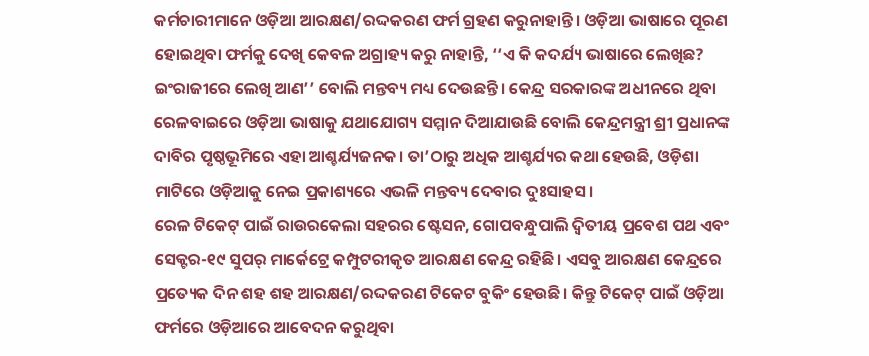କର୍ମଚାରୀମାନେ ଓଡ଼ିଆ ଆରକ୍ଷଣ/ରଦ୍ଦକରଣ ଫର୍ମ ଗ୍ରହଣ କରୁନାହାନ୍ତି। ଓଡ଼ିଆ ଭାଷାରେ ପୂରଣ ହୋଇଥିବା ଫର୍ମକୁ ଦେଖି କେବଳ ଅଗ୍ରାହ୍ୟ କରୁ ନାହାନ୍ତି, ‘‘ଏ କି କଦର୍ଯ୍ୟ ଭାଷାରେ ଲେଖିଛ? ଇଂରାଜୀରେ ଲେଖି ଆଣ’’ ବୋଲି ମନ୍ତବ୍ୟ ମଧ୍ୟ ଦେଉଛନ୍ତି। କେନ୍ଦ୍ର ସରକାରଙ୍କ ଅଧୀନରେ ଥିବା ରେଳବାଇରେ ଓଡ଼ିଆ ଭାଷାକୁ ଯଥାଯୋଗ୍ୟ ସମ୍ମାନ ଦିଆଯାଉଛି ବୋଲି କେନ୍ଦ୍ରମନ୍ତ୍ରୀ ଶ୍ରୀ ପ୍ରଧାନଙ୍କ ଦାବିର ପୃଷ୍ଠଭୂମିରେ ଏହା ଆଶ୍ଚର୍ଯ୍ୟଜନକ। ତା’ଠାରୁ ଅଧିକ ଆଶ୍ଚର୍ଯ୍ୟର କଥା ହେଉଛି, ଓଡ଼ିଶା ମାଟିରେ ଓଡ଼ିଆକୁ ନେଇ ପ୍ରକାଶ୍ୟରେ ଏଭଳି ମନ୍ତବ୍ୟ ଦେବାର ଦୁଃସାହସ।
ରେଳ ଟିକେଟ୍ ପାଇଁ ରାଉରକେଲା ସହରର ଷ୍ଟେସନ, ଗୋପବନ୍ଧୁପାଲି ଦ୍ବିତୀୟ ପ୍ରବେଶ ପଥ ଏବଂ ସେକ୍ଟର-୧୯ ସୁପର୍ ମାର୍କେଟ୍ରେ କମ୍ପୁଟରୀକୃତ ଆରକ୍ଷଣ କେନ୍ଦ୍ର ରହିଛି। ଏସବୁ ଆରକ୍ଷଣ କେନ୍ଦ୍ରରେ ପ୍ରତ୍ୟେକ ଦିନ ଶହ ଶହ ଆରକ୍ଷଣ/ରଦ୍ଦକରଣ ଟିକେଟ ବୁକିଂ ହେଉଛି। କିନ୍ତୁ ଟିକେଟ୍ ପାଇଁ ଓଡ଼ିଆ ଫର୍ମରେ ଓଡ଼ିଆରେ ଆବେଦନ କରୁଥିବା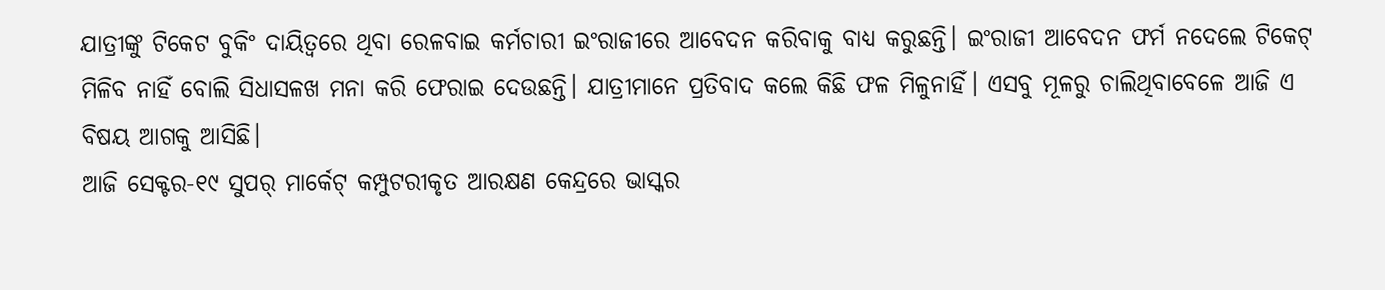ଯାତ୍ରୀଙ୍କୁ ଟିକେଟ ବୁକିଂ ଦାୟିତ୍ବରେ ଥିବା ରେଳବାଇ କର୍ମଚାରୀ ଇଂରାଜୀରେ ଆବେଦନ କରିବାକୁ ବାଧ୍ୟ କରୁଛନ୍ତି। ଇଂରାଜୀ ଆବେଦନ ଫର୍ମ ନଦେଲେ ଟିକେଟ୍ ମିଳିବ ନାହିଁ ବୋଲି ସିଧାସଳଖ ମନା କରି ଫେରାଇ ଦେଉଛନ୍ତି। ଯାତ୍ରୀମାନେ ପ୍ରତିବାଦ କଲେ କିଛି ଫଳ ମିଳୁନାହିଁ। ଏସବୁ ମୂଳରୁ ଚାଲିଥିବାବେଳେ ଆଜି ଏ ବିଷୟ ଆଗକୁ ଆସିଛି।
ଆଜି ସେକ୍ଟର-୧୯ ସୁପର୍ ମାର୍କେଟ୍ କମ୍ପୁଟରୀକୃତ ଆରକ୍ଷଣ କେନ୍ଦ୍ରରେ ଭାସ୍କର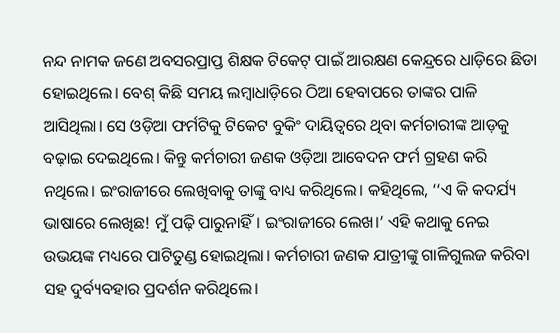ନନ୍ଦ ନାମକ ଜଣେ ଅବସରପ୍ରାପ୍ତ ଶିକ୍ଷକ ଟିକେଟ୍ ପାଇଁ ଆରକ୍ଷଣ କେନ୍ଦ୍ରରେ ଧାଡ଼ିରେ ଛିଡା ହୋଇଥିଲେ। ବେଶ୍ କିଛି ସମୟ ଲମ୍ବାଧାଡ଼ିରେ ଠିଆ ହେବାପରେ ତାଙ୍କର ପାଳି ଆସିଥିଲା। ସେ ଓଡ଼ିଆ ଫର୍ମଟିକୁ ଟିକେଟ ବୁକିଂ ଦାୟିତ୍ବରେ ଥିବା କର୍ମଚାରୀଙ୍କ ଆଡ଼କୁ ବଢ଼ାଇ ଦେଇଥିଲେ। କିନ୍ତୁ କର୍ମଚାରୀ ଜଣକ ଓଡ଼ିଆ ଆବେଦନ ଫର୍ମ ଗ୍ରହଣ କରି ନଥିଲେ। ଇଂରାଜୀରେ ଲେଖିବାକୁ ତାଙ୍କୁ ବାଧ୍ୟ କରିଥିଲେ। କହିଥିଲେ, ‘‘ଏ କି କଦର୍ଯ୍ୟ ଭାଷାରେ ଲେଖିଛ! ମୁଁ ପଢ଼ି ପାରୁନାହିଁ। ଇଂରାଜୀରେ ଲେଖ।’ ଏହି କଥାକୁ ନେଇ ଉଭୟଙ୍କ ମଧ୍ୟରେ ପାଟିତୁଣ୍ଡ ହୋଇଥିଲା। କର୍ମଚାରୀ ଜଣକ ଯାତ୍ରୀଙ୍କୁ ଗାଳିଗୁଲଜ କରିବା ସହ ଦୁର୍ବ୍ୟବହାର ପ୍ରଦର୍ଶନ କରିଥିଲେ।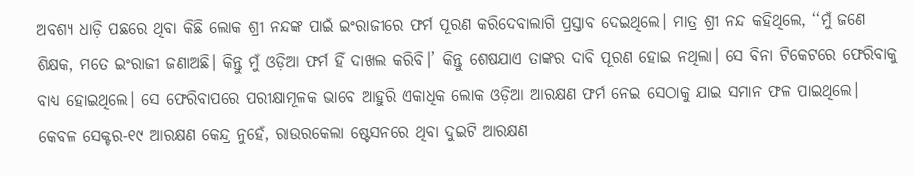ଅବଶ୍ୟ ଧାଡ଼ି ପଛରେ ଥିବା କିଛି ଲୋକ ଶ୍ରୀ ନନ୍ଦଙ୍କ ପାଇଁ ଇଂରାଜୀରେ ଫର୍ମ ପୂରଣ କରିଦେବାଲାଗି ପ୍ରସ୍ତାବ ଦେଇଥିଲେ। ମାତ୍ର ଶ୍ରୀ ନନ୍ଦ କହିଥିଲେ, ‘‘ମୁଁ ଜଣେ ଶିକ୍ଷକ, ମତେ ଇଂରାଜୀ ଜଣାଅଛି। କିନ୍ତୁ ମୁଁ ଓଡ଼ିଆ ଫର୍ମ ହିଁ ଦାଖଲ କରିବି।’ କିନ୍ତୁ ଶେଷଯାଏ ତାଙ୍କର ଦାବି ପୂରଣ ହୋଇ ନଥିଲା। ସେ ବିନା ଟିକେଟରେ ଫେରିବାକୁ ବାଧ୍ୟ ହୋଇଥିଲେ। ସେ ଫେରିବାପରେ ପରୀକ୍ଷାମୂଳକ ଭାବେ ଆହୁରି ଏକାଧିକ ଲୋକ ଓଡ଼ିଆ ଆରକ୍ଷଣ ଫର୍ମ ନେଇ ସେଠାକୁ ଯାଇ ସମାନ ଫଳ ପାଇଥିଲେ।
କେବଳ ସେକ୍ଟର-୧୯ ଆରକ୍ଷଣ କେନ୍ଦ୍ର ନୁହେଁ, ରାଉରକେଲା ଷ୍ଟେସନରେ ଥିବା ଦୁଇଟି ଆରକ୍ଷଣ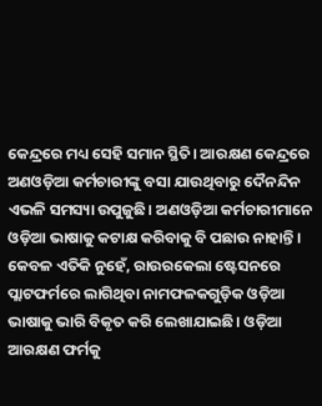କେନ୍ଦ୍ରରେ ମଧ୍ୟ ସେହି ସମାନ ସ୍ଥିତି। ଆରକ୍ଷଣ କେନ୍ଦ୍ରରେ ଅଣଓଡ଼ିଆ କର୍ମଚାରୀଙ୍କୁ ବସା ଯାଉଥିବାରୁ ଦୈନନ୍ଦିନ ଏଭଳି ସମସ୍ୟା ଉପୁଜୁଛି। ଅଣଓଡ଼ିଆ କର୍ମଚାରୀମାନେ ଓଡ଼ିଆ ଭାଷାକୁ କଟାକ୍ଷ କରିବାକୁ ବି ପଛାଉ ନାହାନ୍ତି। କେବଳ ଏତିକି ନୁହେଁ, ରାଉରକେଲା ଷ୍ଟେସନରେ ପ୍ଲାଟଫର୍ମରେ ଲାଗିଥିବା ନାମଫଳକଗୁଡ଼ିକ ଓଡ଼ିଆ ଭାଷାକୁ ଭାରି ବିକୃତ କରି ଲେଖାଯାଇଛି। ଓଡ଼ିଆ ଆରକ୍ଷଣ ଫର୍ମକୁ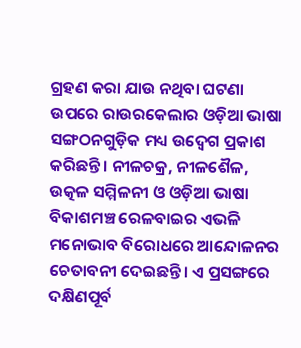ଗ୍ରହଣ କରା ଯାଉ ନଥିବା ଘଟଣା ଉପରେ ରାଉରକେଲାର ଓଡ଼ିଆ ଭାଷା ସଙ୍ଗଠନଗୁଡ଼ିକ ମଧ୍ୟ ଉଦ୍ବେଗ ପ୍ରକାଶ କରିଛନ୍ତି। ନୀଳଚକ୍ର, ନୀଳଶୈଳ, ଉତ୍କଳ ସମ୍ମିଳନୀ ଓ ଓଡ଼ିଆ ଭାଷା ବିକାଶମଞ୍ଚ ରେଳବାଇର ଏଭଳି ମନୋଭାବ ବିରୋଧରେ ଆନ୍ଦୋଳନର ଚେତାବନୀ ଦେଇଛନ୍ତି। ଏ ପ୍ରସଙ୍ଗରେ ଦକ୍ଷିଣପୂର୍ବ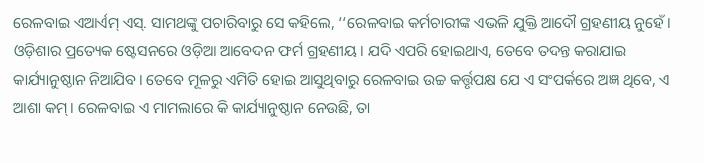ରେଳବାଇ ଏଆର୍ଏମ୍ ଏସ୍. ସାମଥଙ୍କୁ ପଚାରିବାରୁ ସେ କହିଲେ, ‘‘ରେଳବାଇ କର୍ମଚାରୀଙ୍କ ଏଭଳି ଯୁକ୍ତି ଆଦୌ ଗ୍ରହଣୀୟ ନୁହେଁ। ଓଡ଼ିଶାର ପ୍ରତ୍ୟେକ ଷ୍ଟେସନରେ ଓଡ଼ିଆ ଆବେଦନ ଫର୍ମ ଗ୍ରହଣୀୟ। ଯଦି ଏପରି ହୋଇଥାଏ, ତେବେ ତଦନ୍ତ କରାଯାଇ କାର୍ଯ୍ୟାନୁଷ୍ଠାନ ନିଆଯିବ। ତେବେ ମୂଳରୁ ଏମିତି ହୋଇ ଆସୁଥିବାରୁ ରେଳବାଇ ଉଚ୍ଚ କର୍ତ୍ତୃପକ୍ଷ ଯେ ଏ ସଂପର୍କରେ ଅଜ୍ଞ ଥିବେ, ଏ ଆଶା କମ୍। ରେଳବାଇ ଏ ମାମଲାରେ କି କାର୍ଯ୍ୟାନୁଷ୍ଠାନ ନେଉଛି, ତା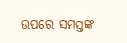ଉପରେ ସମସ୍ତଙ୍କ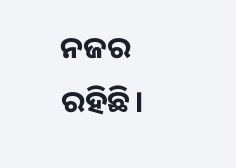ନଜର ରହିଛି।